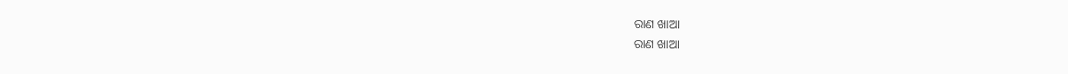ରାଣ ଖାଆ
ରାଣ ଖାଆ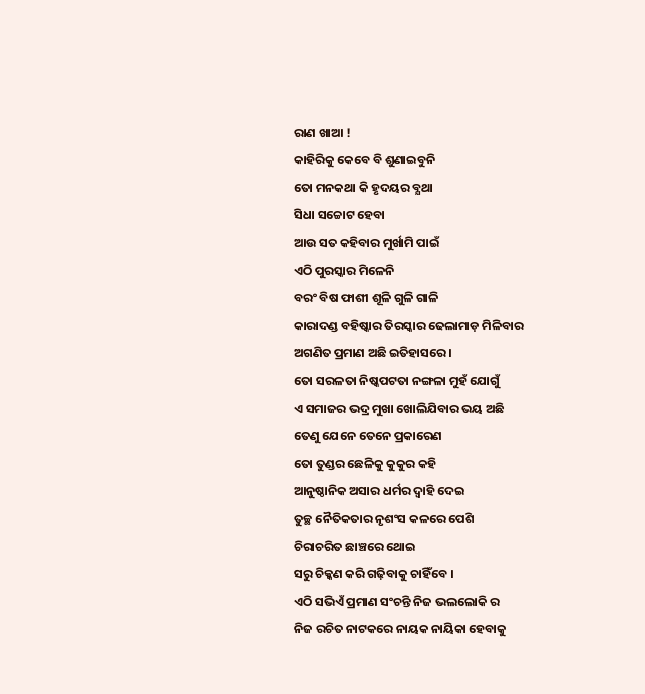ରାଣ ଖାଆ !
କାହିରିକୁ କେବେ ବି ଶୁଣାଇବୁନି
ତୋ ମନକଥା କି ହୃଦୟର ବ୍ଯଥା
ସିଧା ସଚ୍ଚୋଟ ହେବା
ଆଉ ସତ କହିବାର ମୁର୍ଖାମି ପାଇଁ
ଏଠି ପୁରସ୍କାର ମିଳେନି
ବରଂ ବିଷ ଫାଶୀ ଶୂଳି ଗୁଳି ଗାଳି
କାରାଦଣ୍ଡ ବହିଷ୍କାର ତିରସ୍କାର ଢେଲାମାଡ଼ ମିଳିବାର
ଅଗଣିତ ପ୍ରମାଣ ଅଛି ଇତିହାସରେ ।
ତୋ ସରଳତା ନିଷ୍କପଟତା ନଙ୍ଗଳା ମୁହଁ ଯୋଗୁଁ
ଏ ସମାଜର ଭଦ୍ର ମୁଖା ଖୋଲିଯିବାର ଭୟ ଅଛି
ତେଣୁ ଯେନେ ତେନେ ପ୍ରକାରେଣ
ତୋ ତୁଣ୍ଡର ଛେଳିକୁ କୁକୁର କହି
ଆନୁଷ୍ଠାନିକ ଅସାର ଧର୍ମର ଦ୍ୱାହି ଦେଇ
ତୁଚ୍ଛ ନୈତିକତାର ନୃଶଂସ କଳରେ ପେଶି
ଚିରାଚରିତ ଛାଞ୍ଚରେ ଥୋଇ
ସରୁ ଚିକ୍କଣ କରି ଗଢ଼ିବାକୁ ଚାହିଁବେ ।
ଏଠି ସଭିଏଁ ପ୍ରମାଣ ସଂଚନ୍ତି ନିଜ ଭଲଲୋକି ର
ନିଜ ରଚିତ ନାଟକରେ ନାୟକ ନାୟିକା ହେବାକୁ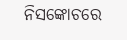ନିସଙ୍କୋଚରେ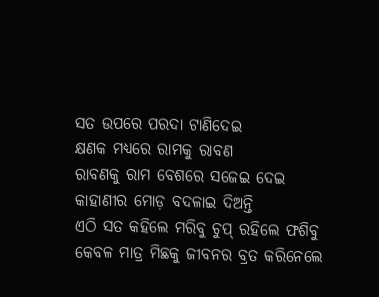ସତ ଉପରେ ପରଦା ଟାଣିଦେଇ
କ୍ଷଣକ ମଧ୍ୟରେ ରାମକୁ ରାବଣ
ରାବଣକୁ ରାମ ବେଶରେ ସଜେଇ ଦେଇ
କାହାଣୀର ମୋଡ଼ ବଦଳାଇ ଦିଅନ୍ତି
ଏଠି ସତ କହିଲେ ମରିବୁ ଚୁପ୍ ରହିଲେ ଫଶିବୁ
କେବଳ ମାତ୍ର ମିଛକୁ ଜୀବନର ବ୍ରତ କରିନେଲେ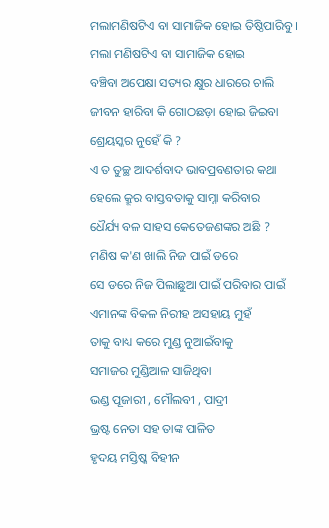ମଲାମଣିଷଟିଏ ବା ସାମାଜିକ ହୋଇ ତିଷ୍ଠିପାରିବୁ ।
ମଲା ମଣିଷଟିଏ ବା ସାମାଜିକ ହୋଇ
ବଞ୍ଚିବା ଅପେକ୍ଷା ସତ୍ୟର କ୍ଷୁର ଧାରରେ ଚାଲି
ଜୀବନ ହାରିବା କି ଗୋଠଛଡ଼ା ହୋଇ ଜିଇବା
ଶ୍ରେୟସ୍କର ନୁହେଁ କି ?
ଏ ତ ତୁଚ୍ଛ ଆଦର୍ଶବାଦ ଭାବପ୍ରବଣତାର କଥା
ହେଲେ କ୍ରୂର ବାସ୍ତବତାକୁ ସାମ୍ନା କରିବାର
ଧୈର୍ଯ୍ୟ ବଳ ସାହସ କେତେଜଣଙ୍କର ଅଛି ?
ମଣିଷ କ'ଣ ଖାଲି ନିଜ ପାଇଁ ଡରେ
ସେ ଡରେ ନିଜ ପିଲାଛୁଆ ପାଇଁ ପରିବାର ପାଇଁ
ଏମାନଙ୍କ ବିକଳ ନିରୀହ ଅସହାୟ ମୁହଁ
ତାକୁ ବାଧ୍ୟ କରେ ମୁଣ୍ଡ ନୁଆଇଁବାକୁ
ସମାଜର ମୁଣ୍ଡିଆଳ ସାଜିଥିବା
ଭଣ୍ଡ ପୂଜାରୀ , ମୌଲବୀ , ପାଦ୍ରୀ
ଭ୍ରଷ୍ଟ ନେତା ସହ ତାଙ୍କ ପାଳିତ
ହୃଦୟ ମସ୍ତିଷ୍କ ବିହୀନ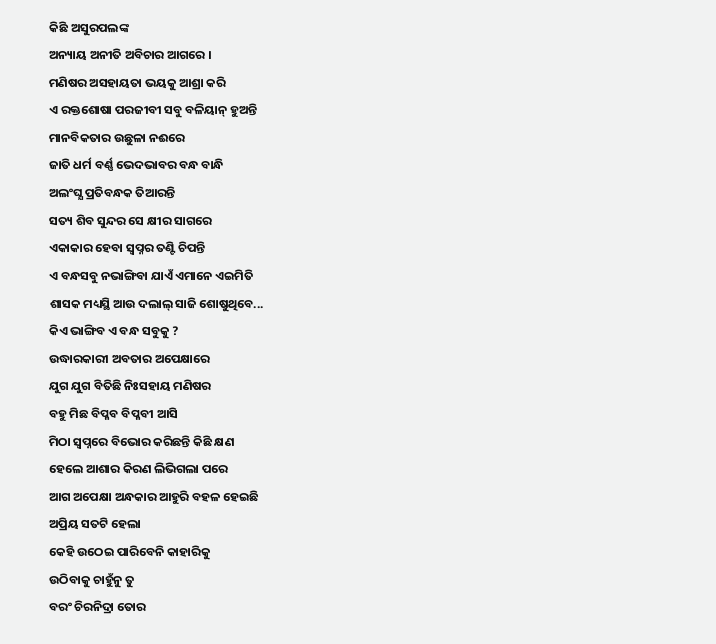କିଛି ଅସୁରପଲଙ୍କ
ଅନ୍ୟାୟ ଅନୀତି ଅବିଚାର ଆଗରେ ।
ମଣିଷର ଅସହାୟତା ଭୟକୁ ଆଶ୍ରା କରି
ଏ ରକ୍ତଶୋଷା ପରଜୀବୀ ସବୁ ବଳିୟାନ୍ ହୁଅନ୍ତି
ମାନବିକତାର ଉଛୁଳା ନଈରେ
ଜାତି ଧର୍ମ ବର୍ଣ୍ଣ ଭେଦଭାବର ବନ୍ଧ ବାନ୍ଧି
ଅଲଂଘ୍ଯ ପ୍ରତିବନ୍ଧକ ତିଆରନ୍ତି
ସତ୍ୟ ଶିବ ସୁନ୍ଦର ସେ କ୍ଷୀର ସାଗରେ
ଏକାକାର ହେବା ସ୍ୱପ୍ନର ତଣ୍ଟି ଚିପନ୍ତି
ଏ ବନ୍ଧସବୁ ନଭାଙ୍ଗିବା ଯାଏଁ ଏମାନେ ଏଇମିତି
ଶାସକ ମଧ୍ୟସ୍ଥି ଆଉ ଦଲାଲ୍ ସାଜି ଶୋଷୁଥିବେ...
କିଏ ଭାଙ୍ଗିବ ଏ ବନ୍ଧ ସବୁକୁ ?
ଉଦ୍ଧାରକାରୀ ଅବତାର ଅପେକ୍ଷାରେ
ଯୁଗ ଯୁଗ ବିତିଛି ନିଃସହାୟ ମଣିଷର
ବହୁ ମିଛ ବିପ୍ଳବ ବିପ୍ଳବୀ ଆସି
ମିଠା ସ୍ୱପ୍ନରେ ବିଭୋର କରିଛନ୍ତି କିଛି କ୍ଷଣ
ହେଲେ ଆଶାର କିରଣ ଲିଭିଗଲା ପରେ
ଆଗ ଅପେକ୍ଷା ଅନ୍ଧକାର ଆହୁରି ବହଳ ହେଇଛି
ଅପ୍ରିୟ ସତଟି ହେଲା
କେହି ଉଠେଇ ପାରିବେନି କାହାରିକୁ
ଉଠିବାକୁ ଚାହୁଁନୁ ତୁ
ବରଂ ଚିରନିଦ୍ରା ତୋର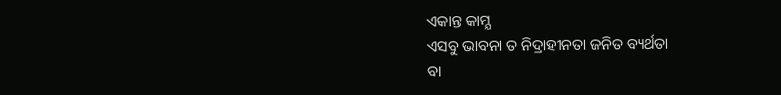ଏକାନ୍ତ କାମ୍ଯ
ଏସବୁ ଭାବନା ତ ନିଦ୍ରାହୀନତା ଜନିତ ବ୍ୟର୍ଥତା
ବା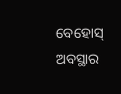ବେହୋସ୍ ଅବସ୍ଥାର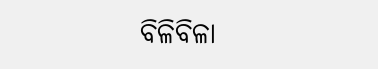ବିଳିବିଳା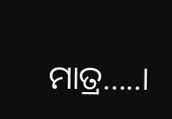ମାତ୍ର.....।